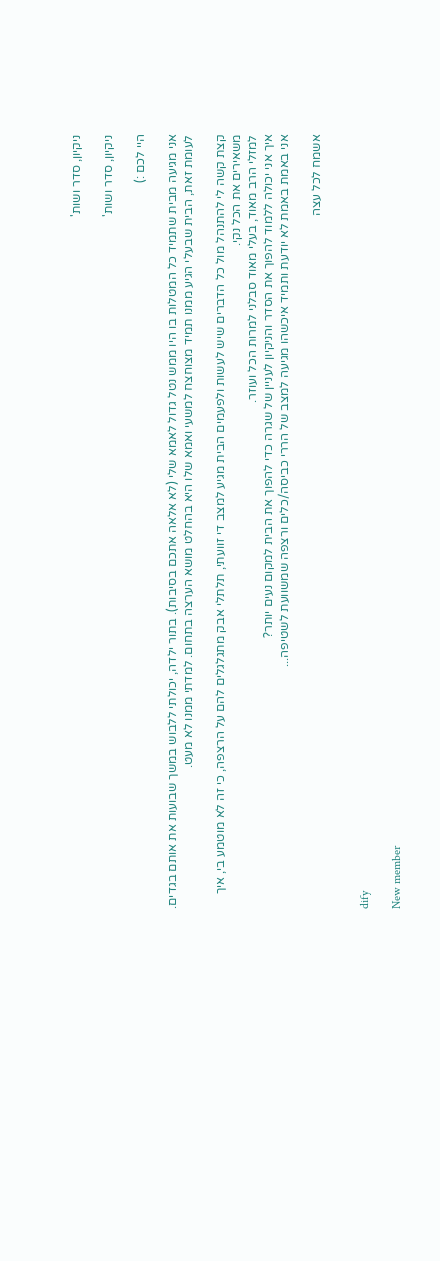ניקיון, סדר ושות'

ניקיון, סדר ושות'

היי לכם :)

אני מגיעה מבית שתמיד כל המטלות בו היו ממש נטל גדול לאמא שלי (לא אלאה אתכם בסיבות). בתור ילדה, יכולתי ללבוש במשך שבועות את אותם בגדים.
לעומת זאת, הבית שבעלי הגיע ממנו תמיד מצוחצח למשעי ואמא שלו היא בהחלט מושא הערצה בתחום. למדתי ממנו לא מעט.

קצת קשה לי להתנהל מול כל הדברים שיש לעשות ולפעמים הבית מגיע למצב די זוועתי, תלתלי אבק מתגלגלים להם על הרצפה, כי זה לא מוטמע בי, איך משאירים את הכל נקי.
למזלי הרב מאוד, בעלי מאוד סבלני למרות הכל ועוזר.
איך אני יכולה ללמוד להפוך את הסדר והניקיון לעניין של שגרה כדי להפוך את הבית למקום נעים יותר?
אני באמת באמת לא יודעת ותמיד איכשהו מגיעה למצב של הררי כביסה/כלים ורצפה שמשוועת לשטיפה...

אשמח לכל עצה


dify

New member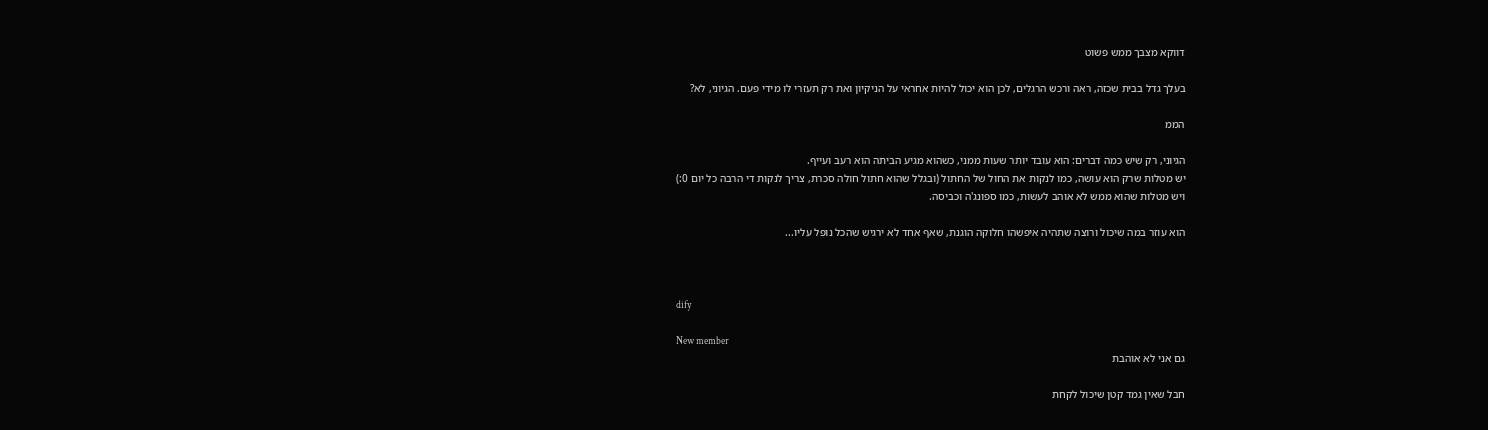דווקא מצבך ממש פשוט

בעלך גדל בבית שכזה, ראה ורכש הרגלים, לכן הוא יכול להיות אחראי על הניקיון ואת רק תעזרי לו מידי פעם. הגיוני, לא?

הממ

הגיוני, רק שיש כמה דברים: הוא עובד יותר שעות ממני, כשהוא מגיע הביתה הוא רעב ועייף.
יש מטלות שרק הוא עושה, כמו לנקות את החול של החתול (ובגלל שהוא חתול חולה סכרת, צריך לנקות די הרבה כל יום 0:)
ויש מטלות שהוא ממש לא אוהב לעשות, כמו ספונג'ה וכביסה.

הוא עוזר במה שיכול ורוצה שתהיה איפשהו חלוקה הוגנת, שאף אחד לא ירגיש שהכל נופל עליו...



dify

New member
גם אני לא אוהבת

חבל שאין גמד קטן שיכול לקחת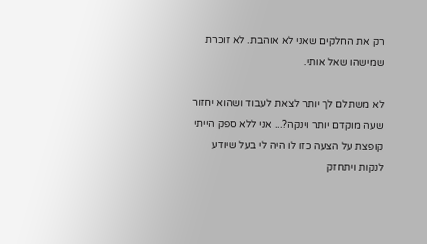רק את החלקים שאני לא אוהבת. לא זוכרת שמישהו שאל אותי.

לא משתלם לך יותר לצאת לעבוד ושהוא יחזור שעה מוקדם יותר וינקה?... אני ללא ספק הייתי קופצת על הצעה כזו לו היה לי בעל שיודע לנקות ויתחזק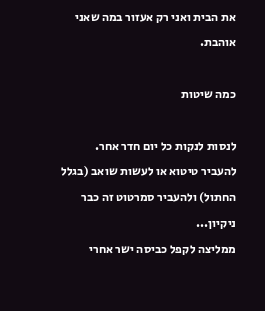את הבית ואני רק אעזור במה שאני אוהבת.

כמה שיטות

לנסות לנקות כל יום חדר אחר.
להעביר טיטוא או לעשות שואב (בגלל החתול) ולהעביר סמרטוט זה כבר ניקיון...
ממליצה לקפל כביסה ישר אחרי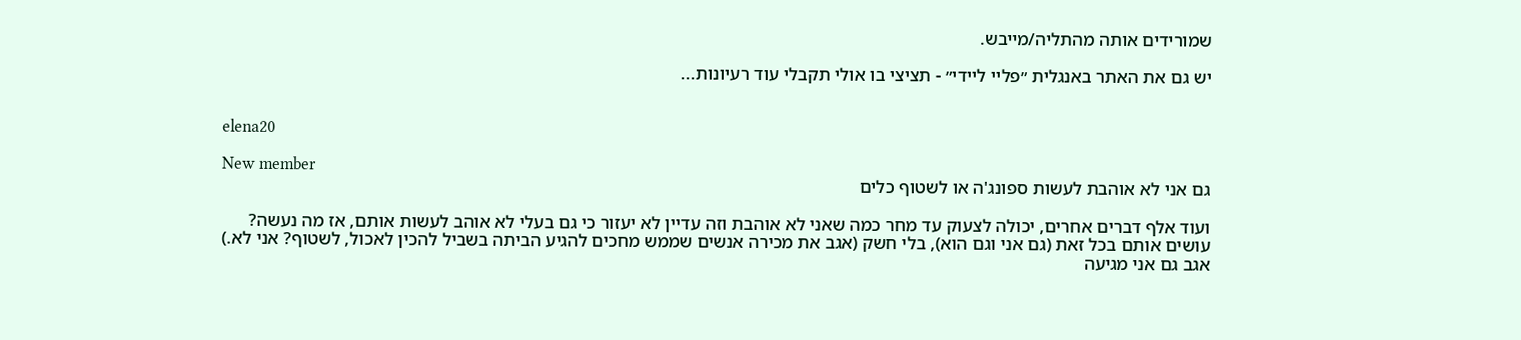שמורידים אותה מהתליה/מייבש.

יש גם את האתר באנגלית ״פליי ליידי״ - תציצי בו אולי תקבלי עוד רעיונות...


elena20

New member
גם אני לא אוהבת לעשות ספונג'ה או לשטוף כלים

ועוד אלף דברים אחרים, יכולה לצעוק עד מחר כמה שאני לא אוהבת וזה עדיין לא יעזור כי גם בעלי לא אוהב לעשות אותם, אז מה נעשה?
עושים אותם בכל זאת (גם אני וגם הוא), בלי חשק (אגב את מכירה אנשים שממש מחכים להגיע הביתה בשביל להכין לאכול, לשטוף? אני לא.)
אגב גם אני מגיעה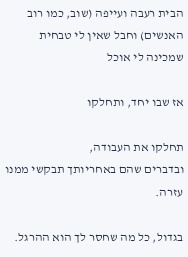הבית רעבה ועייפה (שוב, כמו רוב האנשים) וחבל שאין לי טבחית שמכינה לי אוכל

אז שבו יחד, ותחלקו

תחלקו את העבודה,
ובדברים שהם באחריותך תבקשי ממנו עזרה.

בגדול, כל מה שחסר לך הוא ההרגל.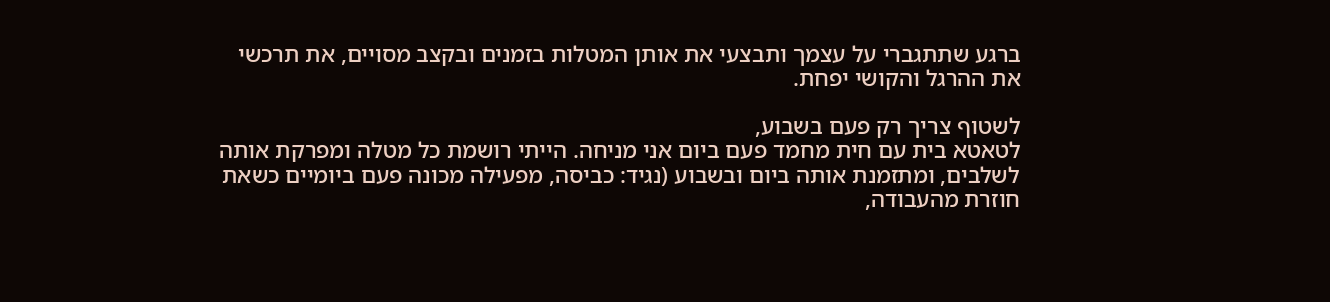ברגע שתתגברי על עצמך ותבצעי את אותן המטלות בזמנים ובקצב מסויים, את תרכשי את ההרגל והקושי יפחת.

לשטוף צריך רק פעם בשבוע,
לטאטא בית עם חית מחמד פעם ביום אני מניחה. הייתי רושמת כל מטלה ומפרקת אותה לשלבים, ומתזמנת אותה ביום ובשבוע (נגיד: כביסה, מפעילה מכונה פעם ביומיים כשאת חוזרת מהעבודה,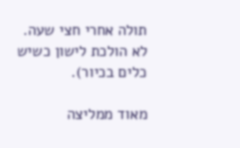תולה אחרי חצי שעה. לא הולכת לישון כשיש כלים בכיור).

מאוד ממליצה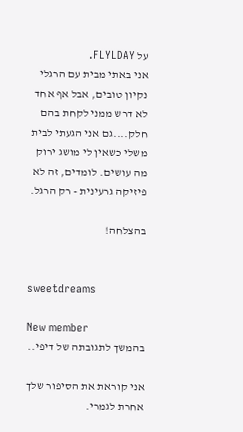על FLYLDAY.
אני באתי מבית עם הרגלי נקיון טובים, אבל אף אחד לא דרש ממני לקחת בהם חלק....גם אני הגעתי לבית משלי כשאין לי מושג ירוק מה עושים. לומדים, זה לא פיזיקה גרעינית - רק הרגל.

בהצלחה!


sweetdreams

New member
בהמשך לתגובתה של דיפי..

אני קוראת את הסיפור שלך אחרת לגמרי.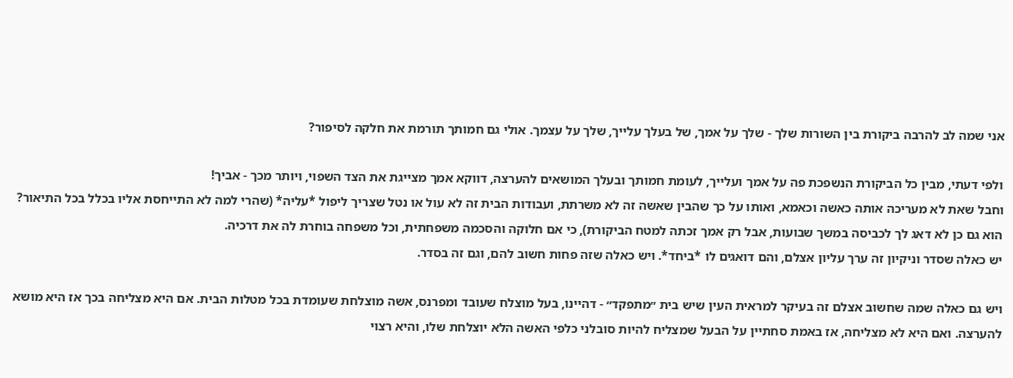אני שמה לב להרבה ביקורת בין השורות שלך - שלך על אמך, של בעלך עלייך, שלך על עצמך. אולי גם חמותך תורמת את חלקה לסיפור?

ולפי דעתי, מבין כל הביקורת הנשפכת פה על אמך ועלייך, לעומת חמותך ובעלך המושאים להערצה, דווקא אמך מצייגת את הצד השפוי, ויותר מכך - אביך!
וחבל שאת לא מעריכה אותה כאשה וכאמא, ואותו על כך שהבין שאשה זה לא משרתת, ועבודות הבית זה לא עול או נטל שצריך ליפול *עליה* (שהרי למה לא התייחסת אליו בכלל בכל התיאור? הוא גם כן לא דאג לך לכביסה במשך שבועות, אבל רק אמך זכתה למטח הביקורת), כי אם חלוקה והסכמה משפחתית, וכל משפחה בוחרת לה את דרכיה.
יש כאלה שסדר וניקיון זה ערך עליון אצלם, והם דואגים לו *ביחד*. ויש כאלה שזה פחות חשוב להם, וגם זה בסדר.

ויש גם כאלה שמה שחשוב אצלם זה בעיקר למראית העין שיש בית ״מתפקד״ - דהיינו, בעל מוצלח שעובד ומפרנס, אשה מוצלחת שעומדת בכל מטלות הבית. אם היא מצליחה בכך אז היא מושא להערצה. ואם היא לא מצליחה, אז באמת סחתיין על הבעל שמצליח להיות סובלני כלפי האשה הלא יוצלחת שלו, והיא רצוי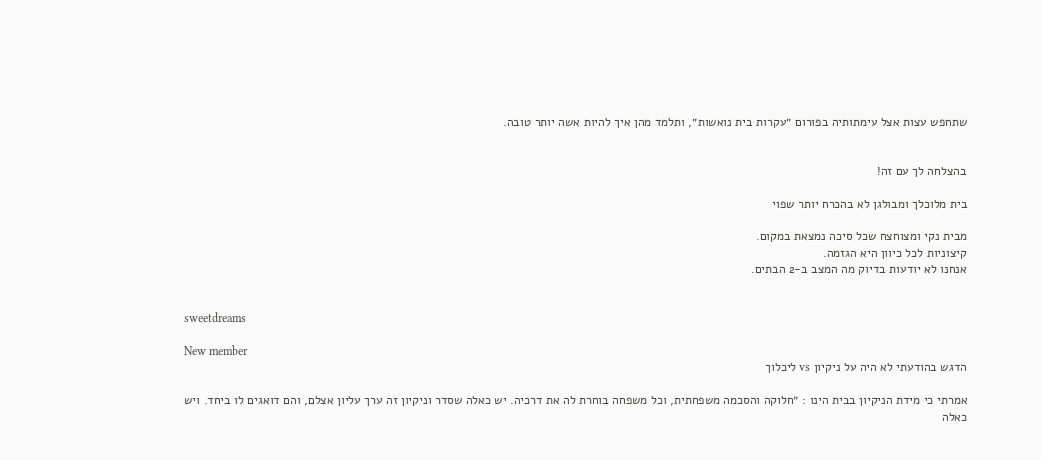שתחפש עצות אצל עימתותיה בפורום ״עקרות בית נואשות״, ותלמד מהן איך להיות אשה יותר טובה.


בהצלחה לך עם זה!

בית מלוכלך ומבולגן לא בהכרח יותר שפוי

מבית נקי ומצוחצח שכל סיכה נמצאת במקום.
קיצוניות לכל כיוון היא הגזמה.
אנחנו לא יודעות בדיוק מה המצב ב-2 הבתים.


sweetdreams

New member
הדגש בהודעתי לא היה על ניקיון vs ליכלוך

אמרתי כי מידת הניקיון בבית הינו : ״חלוקה והסכמה משפחתית, וכל משפחה בוחרת לה את דרכיה. יש כאלה שסדר וניקיון זה ערך עליון אצלם, והם דואגים לו ביחד. ויש כאלה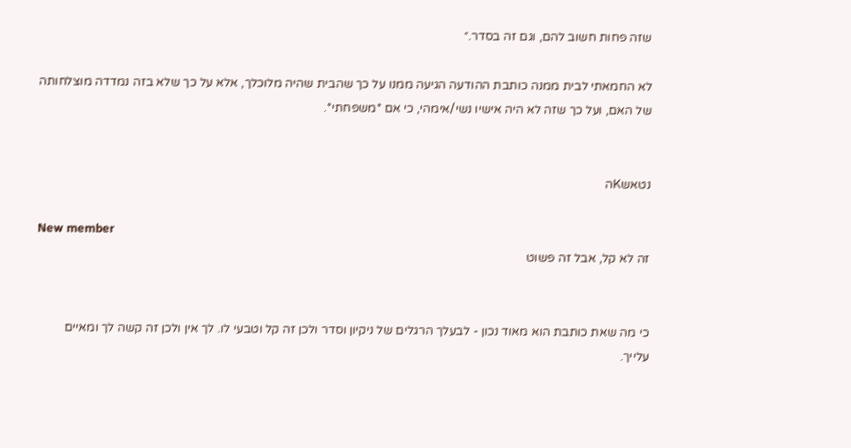שזה פחות חשוב להם, וגם זה בסדר.״

לא החמאתי לבית ממנה כותבת ההודעה הגיעה ממנו על כך שהבית שהיה מלוכלך, אלא על כך שלא בזה נמדדה מוצלחותה של האם, ועל כך שזה לא היה אישיו נשי/אימהי, כי אם *משפחתי*.


נטאשKה

New member
זה לא קל, אבל זה פשוט


כי מה שאת כותבת הוא מאוד נכון - לבעלך הרגלים של ניקיון וסדר ולכן זה קל וטבעי לו. לך אין ולכן זה קשה לך ומאיים עלייך.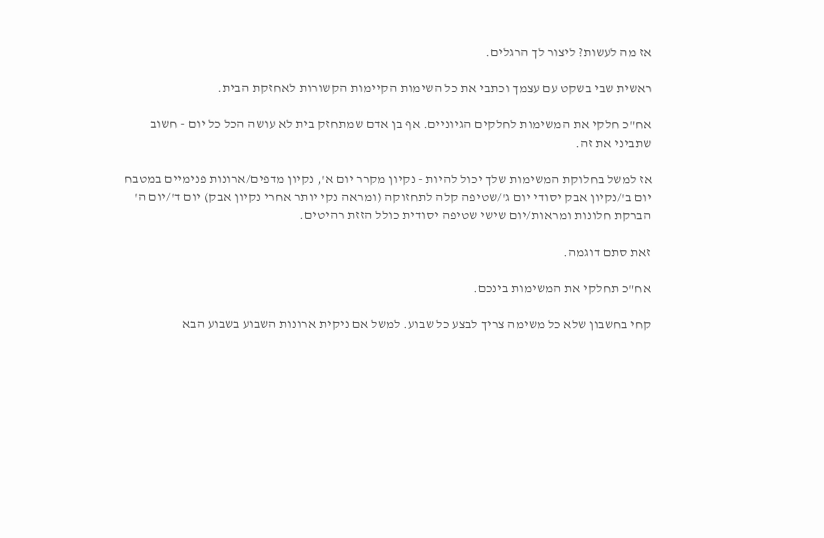אז מה לעשות? ליצור לך הרגלים.

ראשית שבי בשקט עם עצמך וכתבי את כל השימות הקיימות הקשורות לאחזקת הבית.

אח"כ חלקי את המשימות לחלקים הגיוניים. אף בן אדם שמתחזק בית לא עושה הכל כל יום - חשוב שתביני את זה.

אז למשל בחלוקת המשימות שלך יכול להיות - נקיון מקרר יום א', נקיון מדפים/ארונות פנימיים במטבח יום ב'/נקיון אבק יסודי יום ג'/שטיפה קלה לתחזוקה (ומראה נקי יותר אחרי נקיון אבק) יום ד'/יום ה' הברקת חלונות ומראות/יום שישי שטיפה יסודית כולל הזזת רהיטים.

זאת סתם דוגמה.

אח"כ תחלקי את המשימות בינכם.

קחי בחשבון שלא כל משימה צריך לבצע כל שבוע. למשל אם ניקית ארונות השבוע בשבוע הבא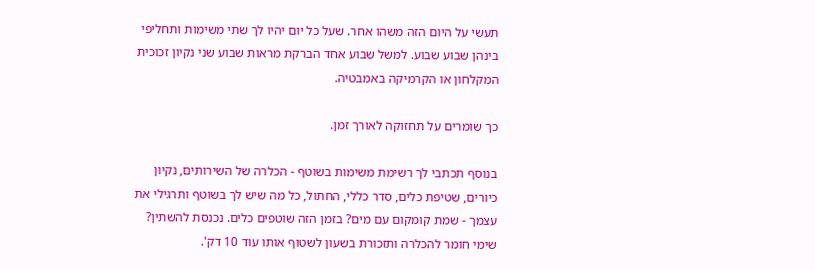תעשי על היום הזה משהו אחר. שעל כל יום יהיו לך שתי משימות ותחליפי בינהן שבוע שבוע. למשל שבוע אחד הברקת מראות שבוע שני נקיון זכוכית המקלחון או הקרמיקה באמבטיה.

כך שומרים על תחזוקה לאורך זמן.

בנוסף תכתבי לך רשימת משימות בשוטף - הכלרה של השירותים, נקיון כיורים, שטיפת כלים, סדר כללי, החתול, כל מה שיש לך בשוטף ותרגילי את עצמך - שמת קומקום עם מים? בזמן הזה שוטפים כלים. נכנסת להשתין? שימי חומר להכלרה ותזכורת בשעון לשטוף אותו עוד 10 דק'.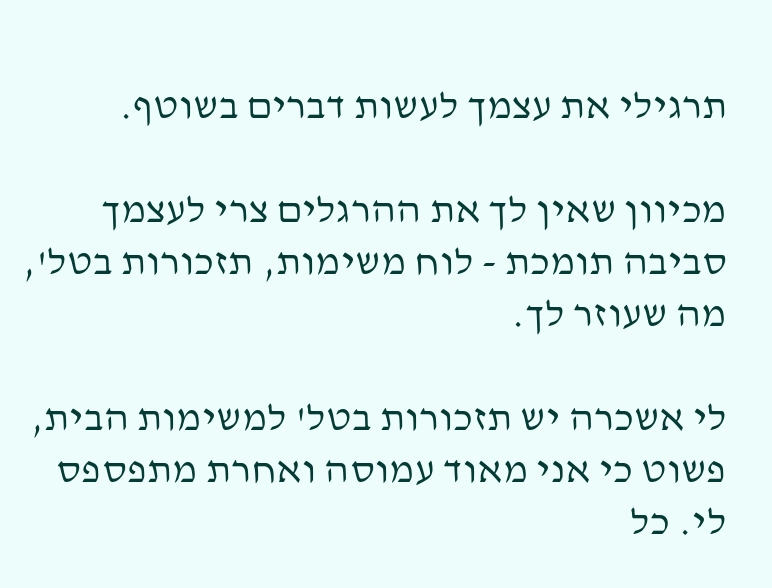תרגילי את עצמך לעשות דברים בשוטף.

מכיוון שאין לך את ההרגלים צרי לעצמך סביבה תומכת - לוח משימות, תזכורות בטל', מה שעוזר לך.

לי אשכרה יש תזכורות בטל' למשימות הבית, פשוט כי אני מאוד עמוסה ואחרת מתפספס לי. כל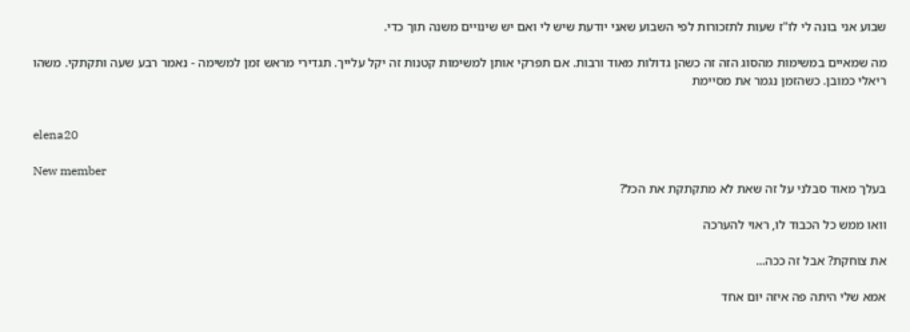שבוע אני בונה לי לו"ז שעות לתזכורות לפי השבוע שאני יודעת שיש לי ואם יש שינויים משנה תוך כדי.

מה שמאיים במשימות מהסוג הזה זה כשהן גדולות מאוד ורבות. אם תפרקי אותן למשימות קטנות זה יקל עלייך. תגדירי מראש זמן למשימה - נאמר רבע שעה ותקתקי. משהו ריאלי כמובן. כשהזמן נגמר את מסיימת


elena20

New member
בעלך מאוד סבלני על זה שאת לא מתקתקת את הכל?

וואו ממש כל הכבוד לו, ראוי להערכה

את צוחקת? אבל זה ככה...

אמא שלי היתה פה איזה יום אחד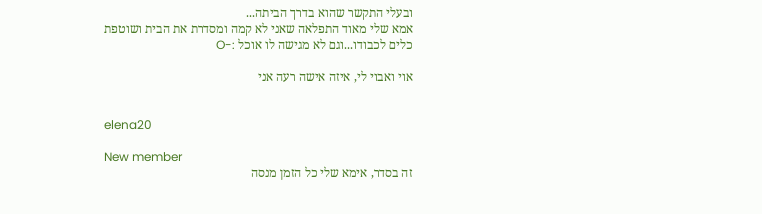ובעלי התקשר שהוא בדרך הביתה...
אמא שלי מאוד התפלאה שאני לא קמה ומסדרת את הבית ושוטפת כלים לכבודו...וגם לא מגישה לו אוכל :-O

אוי ואבוי לי, איזה אישה רעה אני


elena20

New member
זה בסדר, אימא שלי כל הזמן מנסה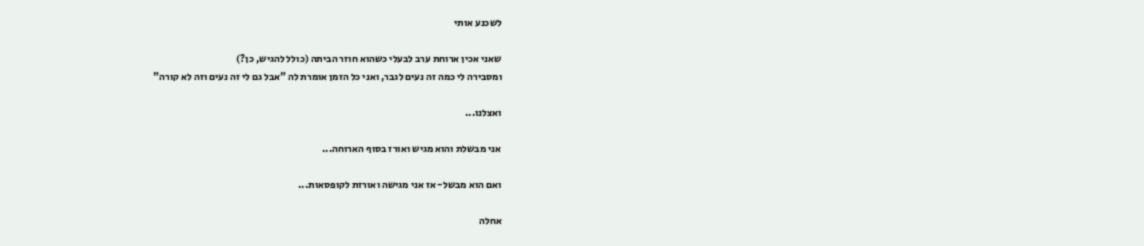לשכנע אותי

שאני אכין ארוחת ערב לבעלי כשהוא חוזר הביתה (כולל להגיש, כן?)
ומסבירה לי כמה זה נעים לגבר, ואני כל הזמן אומרת לה "אבל גם לי זה נעים וזה לא קורה"

ואצלנו...

אני מבשלת והוא מגיש ואורז בסוף הארוחה...

ואם הוא מבשל- אז אני מגישה ואורזת לקופסאות...

אחלה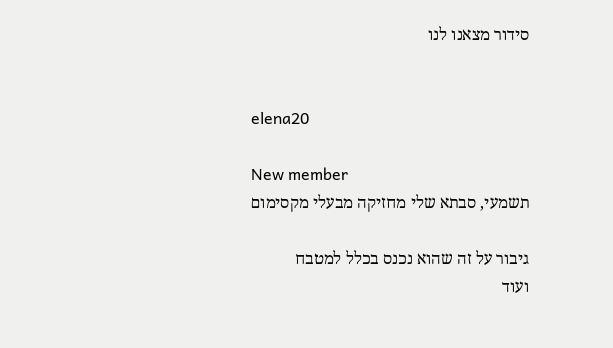סידור מצאנו לנו


elena20

New member
תשמעי, סבתא שלי מחזיקה מבעלי מקסימום

גיבור על זה שהוא נכנס בכלל למטבח
ועוד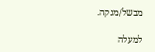מבשל/מנקה.

למעלה